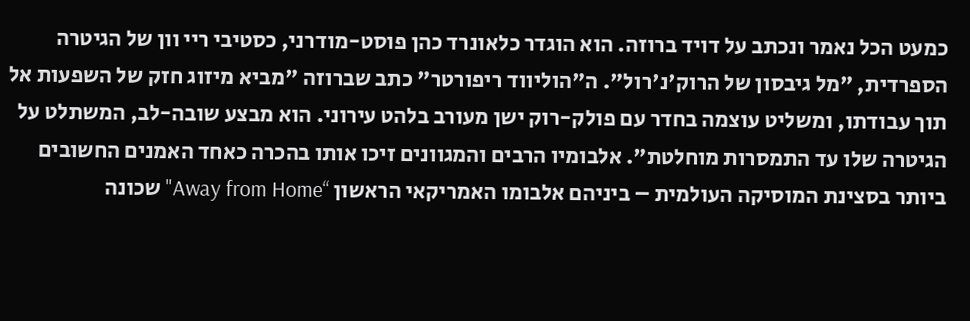כמעט הכל נאמר ונכתב על דויד ברוזה. הוא הוגדר כלאונרד כהן פוסט-מודרני, כסטיבי ריי וון של הגיטרה הספרדית, "מל גיבסון של הרוק'נ'רול". ה"הוליווד ריפורטר" כתב שברוזה "מביא מיזוג חזק של השפעות אל תוך עבודתו, ומשליט עוצמה בחדר עם פולק-רוק ישן מעורב בלהט עירוני. הוא מבצע שובה-לב, המשתלט על הגיטרה שלו עד התמסרות מוחלטת". אלבומיו הרבים והמגוונים זיכו אותו בהכרה כאחד האמנים החשובים ביותר בסצינת המוסיקה העולמית – ביניהם אלבומו האמריקאי הראשון “Away from Home" שכונה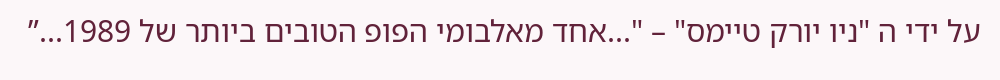על ידי ה "ניו יורק טיימס" – "...אחד מאלבומי הפופ הטובים ביותר של 1989...”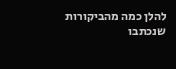להלן כמה מהביקורות שנכתבו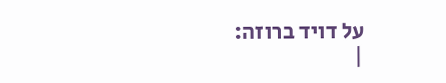על דויד ברוזה:
|